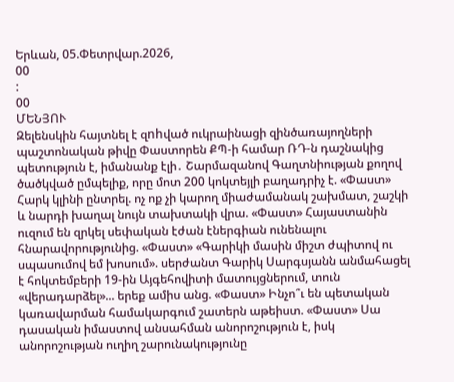Երևան, 05.Փետրվար.2026,
00
:
00
ՄԵՆՅՈՒ
Զելենսկին հայտնել է զnhված ուկրաինացի զինծառայողների պաշտոնական թիվը Փաստորեն ՔՊ-ի համար ՌԴ-ն դաշնակից պետություն է, իմանանք էլի․ Շարմազանով Գաղտնիության քողով ծածկված ըմպելիք, որը մոտ 200 կոկտեյլի բաղադրիչ է. «Փաստ» Հարկ կլինի ընտրել. ոչ ոք չի կարող միաժամանակ շախմատ, շաշկի և նարդի խաղալ նույն տախտակի վրա. «Փաստ» Հայաստանին ուզում են զրկել սեփական էժան էներգիան ունենալու հնարավորությունից. «Փաստ» «Գարիկի մասին միշտ ժպիտով ու սպասումով եմ խոսում». սերժանտ Գարիկ Սարգսյանն անմահացել է հոկտեմբերի 19-ին Այգեհովիտի մատույցներում, տուն «վերադարձել»... երեք ամիս անց. «Փաստ» Ինչո՞ւ են պետական կառավարման համակարգում շատերն աթեիստ. «Փաստ» Սա դասական իմաստով անսահման անորոշություն է, իսկ անորոշության ուղիղ շարունակությունը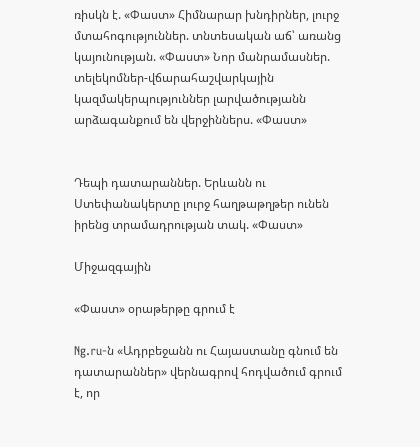ռիսկն է. «Փաստ» Հիմնարար խնդիրներ, լուրջ մտահոգություններ. տնտեսական աճ՝ առանց կայունության. «Փաստ» Նոր մանրամասներ. տելեկոմներ-վճարահաշվարկային կազմակերպություններ լարվածությանն արձագանքում են վերջիններս. «Փաստ»


Դեպի դատարաններ. Երևանն ու Ստեփանակերտը լուրջ հաղթաթղթեր ունեն իրենց տրամադրության տակ. «Փաստ»

Միջազգային

«Փաստ» օրաթերթը գրում է

Ng.ru-ն «Ադրբեջանն ու Հայաստանը գնում են դատարաններ» վերնագրով հոդվածում գրում է, որ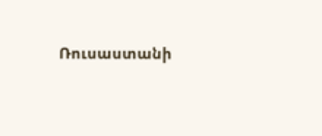Ռուսաստանի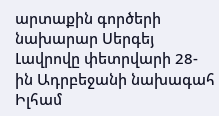արտաքին գործերի նախարար Սերգեյ Լավրովը փետրվարի 28-ին Ադրբեջանի նախագահ Իլհամ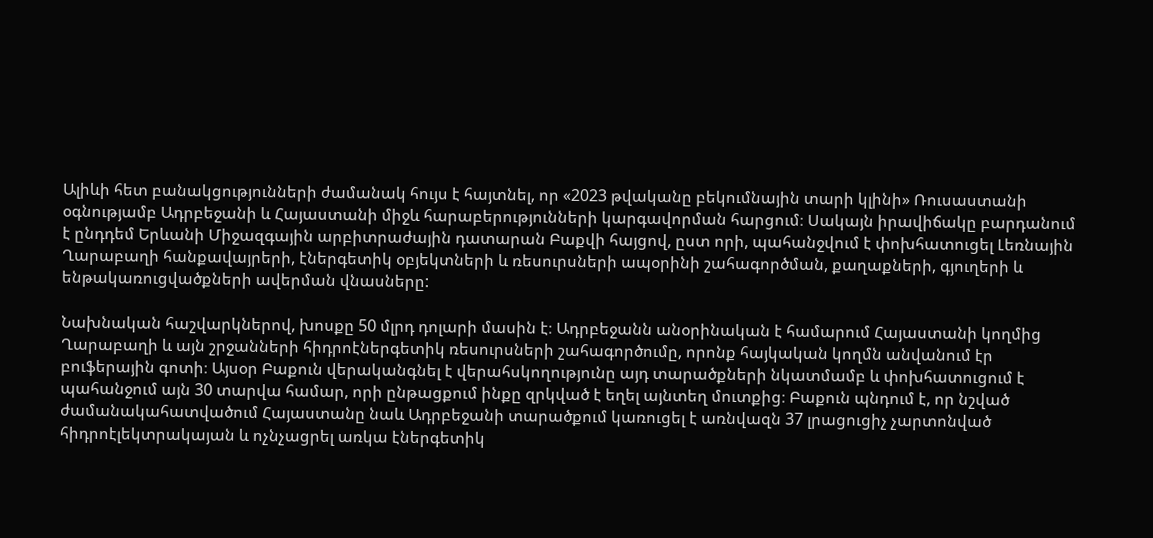Ալիևի հետ բանակցությունների ժամանակ հույս է հայտնել, որ «2023 թվականը բեկումնային տարի կլինի» Ռուսաստանի օգնությամբ Ադրբեջանի և Հայաստանի միջև հարաբերությունների կարգավորման հարցում։ Սակայն իրավիճակը բարդանում է ընդդեմ Երևանի Միջազգային արբիտրաժային դատարան Բաքվի հայցով, ըստ որի, պահանջվում է փոխհատուցել Լեռնային Ղարաբաղի հանքավայրերի, էներգետիկ օբյեկտների և ռեսուրսների ապօրինի շահագործման, քաղաքների, գյուղերի և ենթակառուցվածքների ավերման վնասները:

Նախնական հաշվարկներով, խոսքը 50 մլրդ դոլարի մասին է։ Ադրբեջանն անօրինական է համարում Հայաստանի կողմից Ղարաբաղի և այն շրջանների հիդրոէներգետիկ ռեսուրսների շահագործումը, որոնք հայկական կողմն անվանում էր բուֆերային գոտի։ Այսօր Բաքուն վերականգնել է վերահսկողությունը այդ տարածքների նկատմամբ և փոխհատուցում է պահանջում այն 30 տարվա համար, որի ընթացքում ինքը զրկված է եղել այնտեղ մուտքից։ Բաքուն պնդում է, որ նշված ժամանակահատվածում Հայաստանը նաև Ադրբեջանի տարածքում կառուցել է առնվազն 37 լրացուցիչ չարտոնված հիդրոէլեկտրակայան և ոչնչացրել առկա էներգետիկ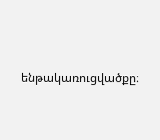ենթակառուցվածքը։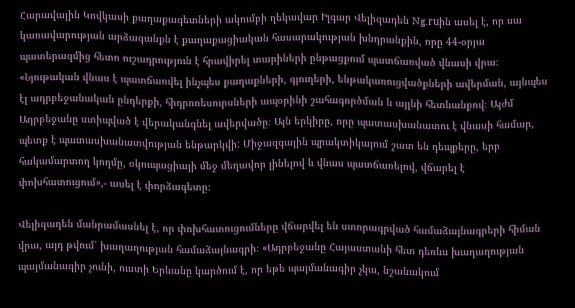Հարավային Կովկասի քաղաքագետների ակումբի ղեկավար Իլգար Վելիզադեն Ng.ruին ասել է, որ սա կառավարության արձագանքն է քաղաքացիական հասարակության խնդրանքին, որը 44-օրյա պատերազմից հետո ուշադրություն է հրավիրել տարիների ընթացքում պատճառված վնասի վրա։ «Նյութական վնաս է պատճառվել ինչպես քաղաքների, գյուղերի, ենթակառուցվածքների ավերման, այնպես էլ ադրբեջանական ընդերքի, հիդրոռեսուրսների ապօրինի շահագործման և այլնի հետևանքով։ Այժմ Ադրբեջանը ստիպված է վերականգնել ավերվածը։ Այն երկիրը, որը պատասխանատու է վնասի համար, պետք է պատասխանատվության ենթարկվի: Միջազգային պրակտիկայում շատ են դեպքերը, երբ հակամարտող կողմը, օկուպացիայի մեջ մեղավոր լինելով և վնաս պատճառելով, վճարել է փոխհատուցում»,- ասել է փորձագետը։

Վելիզադեն մանրամասնել է, որ փոխհատուցումները վճարվել են ստորագրված համաձայնագրերի հիման վրա, այդ թվում՝ խաղաղության համաձայնագրի։ «Ադրբեջանը Հայաստանի հետ դեռևս խաղաղության պայմանագիր չունի, ուստի Երևանը կարծում է, որ եթե պայմանագիր չկա, նշանակում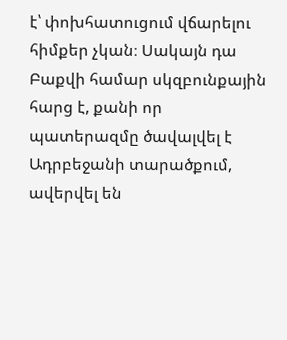է՝ փոխհատուցում վճարելու հիմքեր չկան։ Սակայն դա Բաքվի համար սկզբունքային հարց է, քանի որ պատերազմը ծավալվել է Ադրբեջանի տարածքում, ավերվել են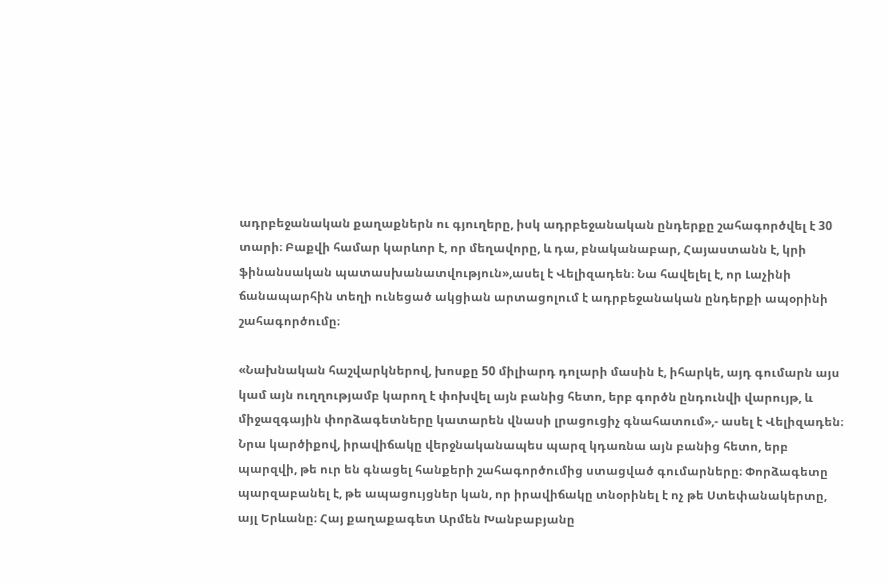ադրբեջանական քաղաքներն ու գյուղերը, իսկ ադրբեջանական ընդերքը շահագործվել է 30 տարի։ Բաքվի համար կարևոր է, որ մեղավորը, և դա, բնականաբար, Հայաստանն է, կրի ֆինանսական պատասխանատվություն»,ասել է Վելիզադեն։ Նա հավելել է, որ Լաչինի ճանապարհին տեղի ունեցած ակցիան արտացոլում է ադրբեջանական ընդերքի ապօրինի շահագործումը։

«Նախնական հաշվարկներով, խոսքը 50 միլիարդ դոլարի մասին է, իհարկե, այդ գումարն այս կամ այն ուղղությամբ կարող է փոխվել այն բանից հետո, երբ գործն ընդունվի վարույթ, և միջազգային փորձագետները կատարեն վնասի լրացուցիչ գնահատում»,- ասել է Վելիզադեն։ Նրա կարծիքով, իրավիճակը վերջնականապես պարզ կդառնա այն բանից հետո, երբ պարզվի, թե ուր են գնացել հանքերի շահագործումից ստացված գումարները։ Փորձագետը պարզաբանել է, թե ապացույցներ կան, որ իրավիճակը տնօրինել է ոչ թե Ստեփանակերտը, այլ Երևանը։ Հայ քաղաքագետ Արմեն Խանբաբյանը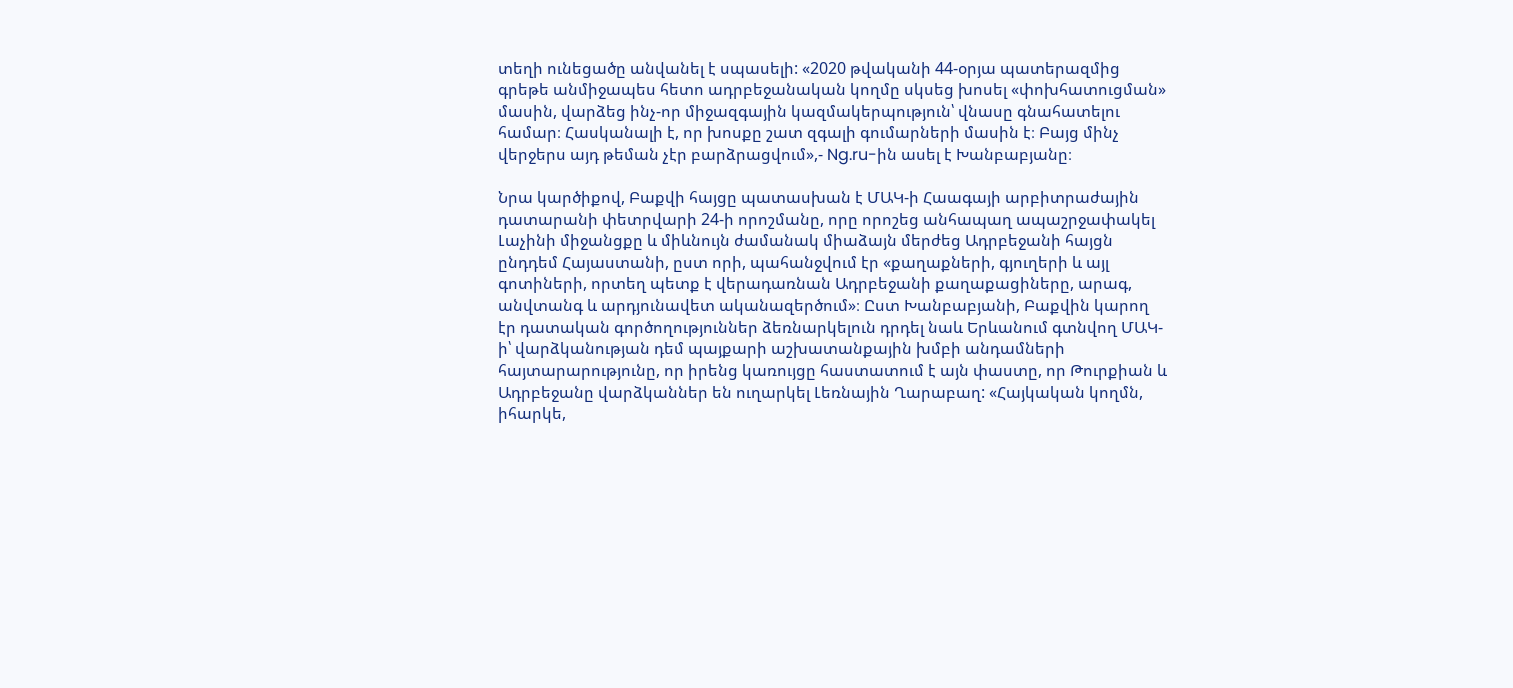տեղի ունեցածը անվանել է սպասելի: «2020 թվականի 44-օրյա պատերազմից գրեթե անմիջապես հետո ադրբեջանական կողմը սկսեց խոսել «փոխհատուցման» մասին, վարձեց ինչ-որ միջազգային կազմակերպություն՝ վնասը գնահատելու համար։ Հասկանալի է, որ խոսքը շատ զգալի գումարների մասին է։ Բայց մինչ վերջերս այդ թեման չէր բարձրացվում»,- Ng.ru-ին ասել է Խանբաբյանը։

Նրա կարծիքով, Բաքվի հայցը պատասխան է ՄԱԿ-ի Հաագայի արբիտրաժային դատարանի փետրվարի 24-ի որոշմանը, որը որոշեց անհապաղ ապաշրջափակել Լաչինի միջանցքը և միևնույն ժամանակ միաձայն մերժեց Ադրբեջանի հայցն ընդդեմ Հայաստանի, ըստ որի, պահանջվում էր «քաղաքների, գյուղերի և այլ գոտիների, որտեղ պետք է վերադառնան Ադրբեջանի քաղաքացիները, արագ, անվտանգ և արդյունավետ ականազերծում»։ Ըստ Խանբաբյանի, Բաքվին կարող էր դատական գործողություններ ձեռնարկելուն դրդել նաև Երևանում գտնվող ՄԱԿ-ի՝ վարձկանության դեմ պայքարի աշխատանքային խմբի անդամների հայտարարությունը, որ իրենց կառույցը հաստատում է այն փաստը, որ Թուրքիան և Ադրբեջանը վարձկաններ են ուղարկել Լեռնային Ղարաբաղ: «Հայկական կողմն, իհարկե,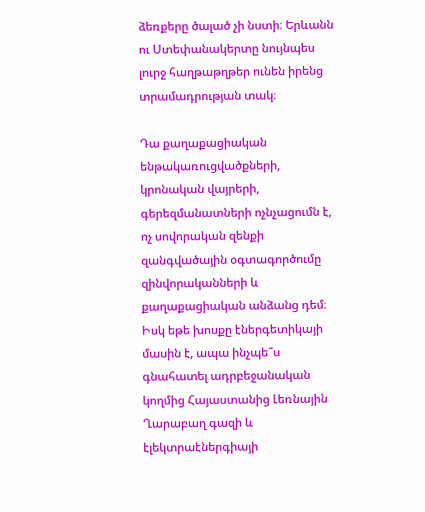ձեռքերը ծալած չի նստի։ Երևանն ու Ստեփանակերտը նույնպես լուրջ հաղթաթղթեր ունեն իրենց տրամադրության տակ։

Դա քաղաքացիական ենթակառուցվածքների, կրոնական վայրերի, գերեզմանատների ոչնչացումն է, ոչ սովորական զենքի զանգվածային օգտագործումը զինվորականների և քաղաքացիական անձանց դեմ։ Իսկ եթե խոսքը էներգետիկայի մասին է, ապա ինչպե՞ս գնահատել ադրբեջանական կողմից Հայաստանից Լեռնային Ղարաբաղ գազի և էլեկտրաէներգիայի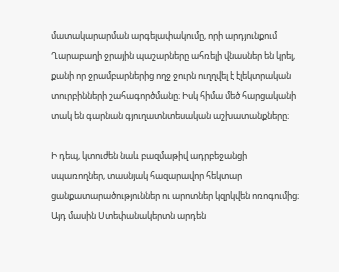մատակարարման արգելափակումը, որի արդյունքում Ղարաբաղի ջրային պաշարները ահռելի վնասներ են կրել, քանի որ ջրամբարներից ողջ ջուրն ուղղվել է էլեկտրական տուրբինների շահագործմանը։ Իսկ հիմա մեծ հարցականի տակ են գարնան գյուղատնտեսական աշխատանքները։

Ի դեպ, կտուժեն նաև բազմաթիվ ադրբեջանցի սպառողներ, տասնյակ հազարավոր հեկտար ցանքատարածություններ ու արոտներ կզրկվեն ոռոգումից։ Այդ մասին Ստեփանակերտն արդեն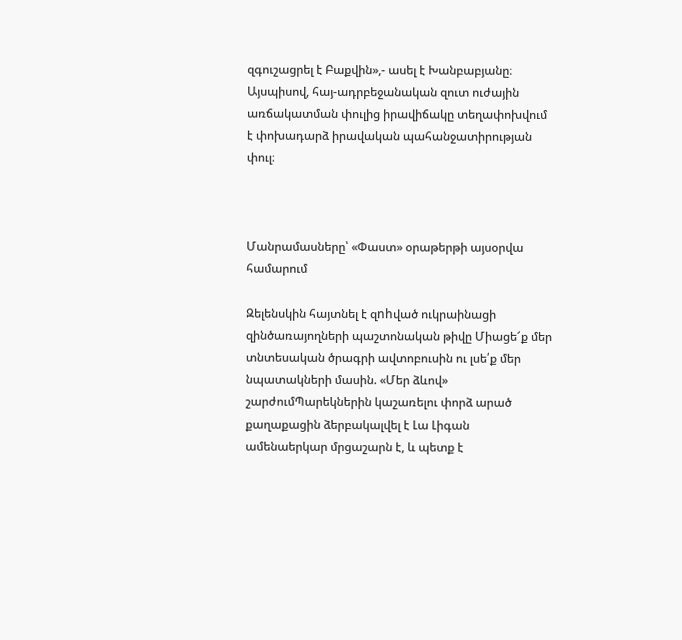զգուշացրել է Բաքվին»,- ասել է Խանբաբյանը։ Այսպիսով, հայ-ադրբեջանական զուտ ուժային առճակատման փուլից իրավիճակը տեղափոխվում է փոխադարձ իրավական պահանջատիրության փուլ։



Մանրամասները՝ «Փաստ» օրաթերթի այսօրվա համարում

Զելենսկին հայտնել է զnhված ուկրաինացի զինծառայողների պաշտոնական թիվը Միացե՜ք մեր տնտեսական ծրագրի ավտոբուսին ու լսե՛ք մեր նպատակների մասին. «Մեր ձևով» շարժումՊարեկներին կաշառելու փորձ արած քաղաքացին ձերբակալվել է Լա Լիգան ամենաերկար մրցաշարն է, և պետք է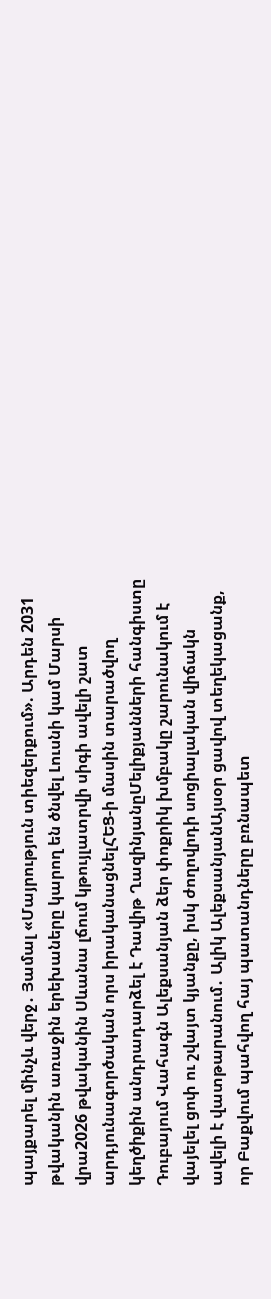պայքարել մինչև վերջ․ Յամալ «Մայրություն տիեզերքում». Արդեն 2031 թվականին առաջին երեխաները կարող են ծնվել Լուսնի կամ Մարսի վրա2026 թվականին Սևանա լճում կթույլատրվի սիգի ավելի շատ արդյունագործական որս իրականացնելՀԵՑ-ի մասին տարածվող կեղծիքին անդրադարձել է Դավիթ ՂազինյանըՄելիքյանների հանգիստը Դուբայում Վահագն Ալեքսանյան ձեր փոքրիկ խմբակը շարունակում է վայելել ցոփ ու շվայտ կյանքը, իսկ ժողովրդի սոցիալական վիճակն ավելի է վատթարանում․ Ալիկ ԱլեքսանյանԱյսօր ցավով տեղեկացանք, որ Բաքվում պահվող հայ պատանդները բռնապետ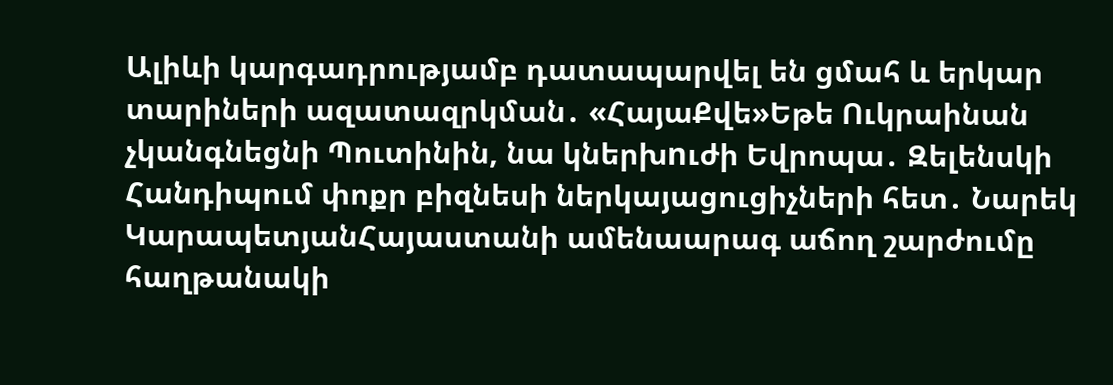Ալիևի կարգադրությամբ դատապարվել են ցմահ և երկար տարիների ազատազրկման․ «ՀայաՔվե»Եթե Ուկրաինան չկանգնեցնի Պուտինին, նա կներխnւժի Եվրոպա․ Զելենսկի Հանդիպում փոքր բիզնեսի ներկայացուցիչների հետ․ Նարեկ ԿարապետյանՀայաստանի ամենաարագ աճող շարժումը հաղթանակի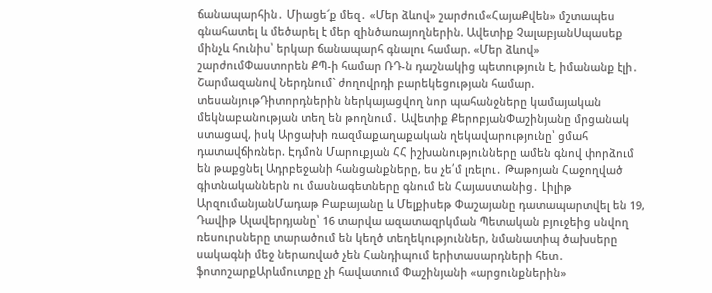ճանապարհին․ Միացե՜ք մեզ․ «Մեր ձևով» շարժում«ՀայաՔվեն» մշտապես գնահատել և մեծարել է մեր զինծառայողներին. Ավետիք ՉալաբյանՍպասեք մինչև հունիս՝ երկար ճանապարհ գնալու համար. «Մեր ձևով» շարժումՓաստորեն ՔՊ-ի համար ՌԴ-ն դաշնակից պետություն է, իմանանք էլի․ Շարմազանով Ներդնում` ժողովրդի բարեկեցության համար. տեսանյութԴիտորդներին ներկայացվող նոր պահանջները կամայական մեկնաբանության տեղ են թողնում․ Ավետիք ՔերոբյանՓաշինյանը մրցանակ ստացավ, իսկ Արցախի ռազմաքաղաքական ղեկավարությունը՝ ցմահ դատավճիռներ. Էդմոն Մարուքյան ՀՀ իշխանությունները ամեն գնով փորձում են թաքցնել Ադրբեջանի հանցանքները, ես չե՛մ լռելու․ Թաթոյան Հաջողված գիտնականներն ու մասնագետները գնում են Հայաստանից․ Լիլիթ ԱրզումանյանՄադաթ Բաբայանը և Մելքիսեթ Փաշայանը դատապարտվել են 19, Դավիթ Ալավերդյանը՝ 16 տարվա ազատազրկման Պետական բյուջեից սնվող ռեսուրսները տարածում են կեղծ տեղեկություններ, նմանատիպ ծախսերը սակագնի մեջ ներառված չեն Հանդիպում երիտասարդների հետ․ ֆոտոշարքԱրևմուտքը չի հավատում Փաշինյանի «արցունքներին»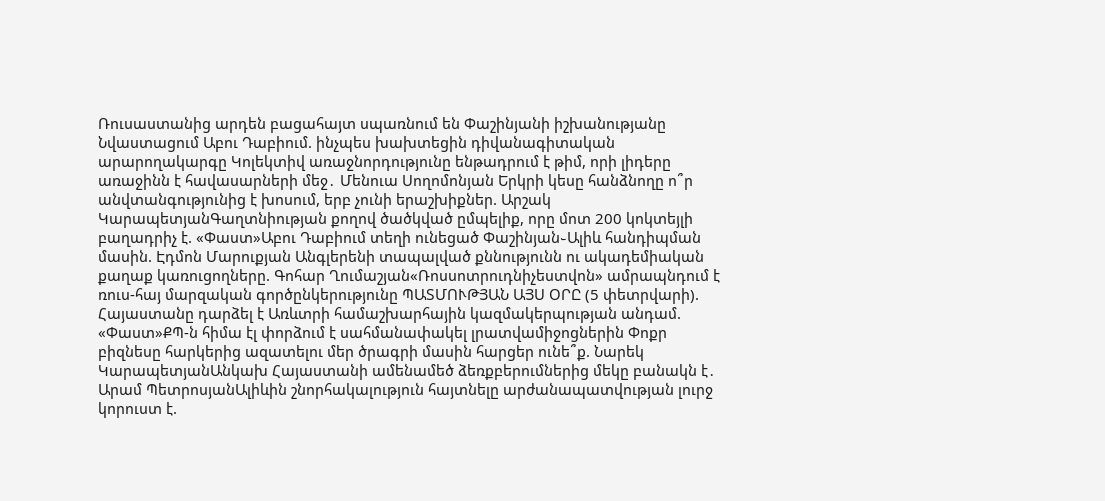Ռուսաստանից արդեն բացահայտ սպառնում են Փաշինյանի իշխանությանը Նվաստացում Աբու Դաբիում. ինչպես խախտեցին դիվանագիտական արարողակարգը Կոլեկտիվ առաջնորդությունը ենթադրում է թիմ, որի լիդերը առաջինն է հավասարների մեջ․ Մենուա Սողոմոնյան Երկրի կեսը հանձնողը ո՞ր անվտանգությունից է խոսում, երբ չունի երաշխիքներ. Արշակ ԿարապետյանԳաղտնիության քողով ծածկված ըմպելիք, որը մոտ 200 կոկտեյլի բաղադրիչ է. «Փաստ»Աբու Դաբիում տեղի ունեցած Փաշինյան֊Ալիև հանդիպման մասին. Էդմոն Մարուքյան Անգլերենի տապալված քննությունն ու ակադեմիական քաղաք կառուցողները. Գոհար Ղումաշյան«Ռոսսոտրուդնիչեստվոն» ամրապնդում է ռուս-հայ մարզական գործընկերությունը ՊԱՏՄՈՒԹՅԱՆ ԱՅՍ ՕՐԸ (5 փետրվարի). Հայաստանը դարձել է Առևտրի համաշխարհային կազմակերպության անդամ. «Փաստ»ՔՊ-ն հիմա էլ փորձում է սահմանափակել լրատվամիջոցներին Փոքր բիզնեսը հարկերից ազատելու մեր ծրագրի մասին հարցեր ունե՞ք. Նարեկ ԿարապետյանԱնկախ Հայաստանի ամենամեծ ձեռքբերումներից մեկը բանակն է․ Արամ ՊետրոսյանԱլիևին շնորհակալություն հայտնելը արժանապատվության լուրջ կորուստ է.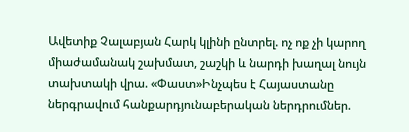Ավետիք Չալաբյան Հարկ կլինի ընտրել. ոչ ոք չի կարող միաժամանակ շախմատ, շաշկի և նարդի խաղալ նույն տախտակի վրա. «Փաստ»Ինչպես է Հայաստանը ներգրավում հանքարդյունաբերական ներդրումներ.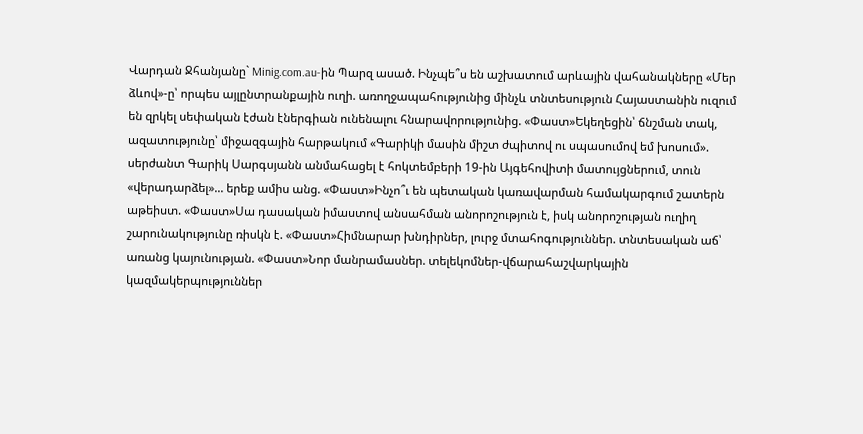Վարդան Ջհանյանը` Minig.com.au-ին Պարզ ասած. Ինչպե՞ս են աշխատում արևային վահանակները «Մեր ձևով»-ը՝ որպես այլընտրանքային ուղի. առողջապահությունից մինչև տնտեսություն Հայաստանին ուզում են զրկել սեփական էժան էներգիան ունենալու հնարավորությունից. «Փաստ»Եկեղեցին՝ ճնշման տակ, ազատությունը՝ միջազգային հարթակում «Գարիկի մասին միշտ ժպիտով ու սպասումով եմ խոսում». սերժանտ Գարիկ Սարգսյանն անմահացել է հոկտեմբերի 19-ին Այգեհովիտի մատույցներում, տուն «վերադարձել»... երեք ամիս անց. «Փաստ»Ինչո՞ւ են պետական կառավարման համակարգում շատերն աթեիստ. «Փաստ»Սա դասական իմաստով անսահման անորոշություն է, իսկ անորոշության ուղիղ շարունակությունը ռիսկն է. «Փաստ»Հիմնարար խնդիրներ, լուրջ մտահոգություններ. տնտեսական աճ՝ առանց կայունության. «Փաստ»Նոր մանրամասներ. տելեկոմներ-վճարահաշվարկային կազմակերպություններ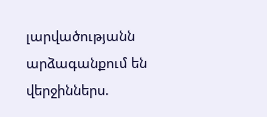լարվածությանն արձագանքում են վերջիններս.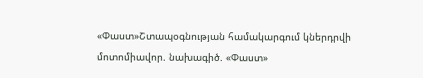«Փաստ»Շտապօգնության համակարգում կներդրվի մոտոմիավոր. նախագիծ. «Փաստ»